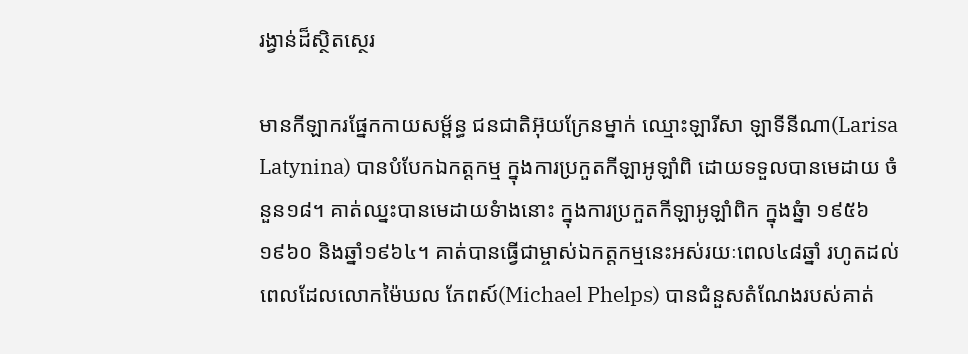រង្វាន់ដ៏ស្ថិតស្ថេរ

មានកីឡាករផ្នែកកាយសម្ព័ន្ធ ជនជាតិអ៊ុយក្រែនម្នាក់ ឈ្មោះឡារីសា ឡាទីនីណា(Larisa Latynina) បានបំបែកឯកត្តកម្ម ក្នុងការប្រកួតកីឡាអូឡាំពិ ដោយទទួលបានមេដាយ ចំនួន១៨។ គាត់ឈ្នះបានមេដាយទំាងនោះ ក្នុងការប្រកួតកីឡាអូឡាំពិក ក្នុងឆ្នំា ១៩៥៦ ១៩៦០ និងឆ្នាំ១៩៦៤។ គាត់បានធ្វើជាម្ចាស់ឯកត្តកម្មនេះអស់រយៈពេល៤៨ឆ្នាំ រហូតដល់ពេលដែលលោកម៉ៃឃល ភែពស៍(Michael Phelps) បានជំនួសតំណែងរបស់គាត់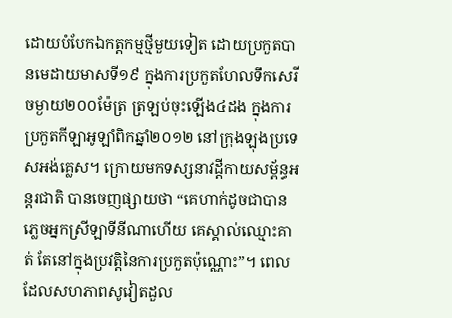ដោយបំបែកឯកត្តកម្មថ្មីមួយទៀត ដោយប្រកួតបានមេដាយមាសទី១៩ ក្នុងការប្រកួតហែលទឹកសេរី ចម្ងាយ២០០ម៉ែត្រ ត្រឡប់ចុះឡើង៤ដង ក្នុងការប្រកួតកីឡាអូឡាំពិកឆ្នាំ២០១២ នៅក្រុងឡុងប្រទេសអង់គ្លេស។ ក្រោយមកទស្សនាវដ្តីកាយសម្ព័ន្ធអន្តរជាតិ បានចេញផ្សាយថា “គេហាក់ដូចជាបានភ្លេចអ្នកស្រីឡាទីនីណាហើយ គេស្គាល់ឈ្មោះគាត់ តែនៅក្នុងប្រវត្តិនៃការប្រកួតប៉ុណ្ណោះ”។ ពេលដែលសហភាពសូវៀតដួល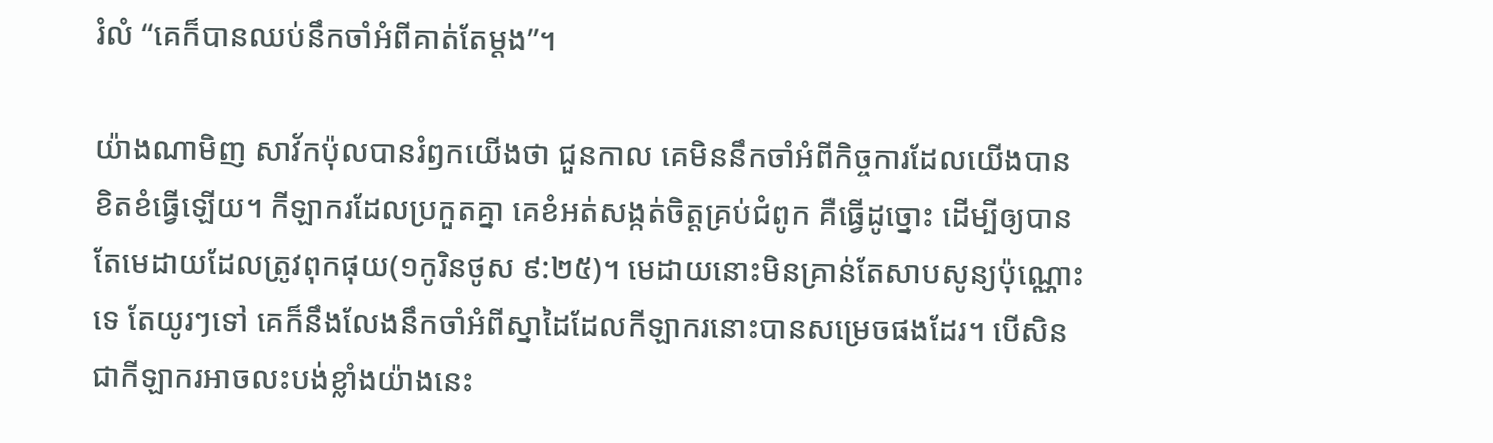រំលំ “គេក៏បានឈប់នឹកចាំអំពីគាត់តែម្តង”។

យ៉ាងណាមិញ សាវ័កប៉ុលបានរំឭកយើងថា ជួនកាល គេមិននឹកចាំអំពីកិច្ចការដែលយើងបានខិតខំធ្វើឡើយ។ កីឡាករដែលប្រកួតគ្នា គេខំអត់សង្កត់ចិត្តគ្រប់ជំពូក គឺធ្វើដូច្នោះ ដើម្បីឲ្យបានតែមេដាយដែលត្រូវពុកផុយ(១កូរិនថូស ៩:២៥)។ មេដាយនោះមិនគ្រាន់តែសាបសូន្យប៉ុណ្ណោះទេ តែយូរៗទៅ គេក៏នឹងលែងនឹកចាំអំពីស្នាដៃដែលកីឡាករនោះបានសម្រេចផងដែរ។ បើសិនជាកីឡាករអាចលះបង់ខ្លាំងយ៉ាងនេះ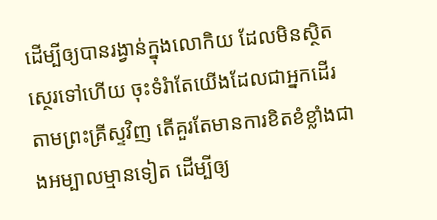ដើម្បីឲ្យបានរង្វាន់ក្នុងលោកិយ ដែលមិនស្ថិតស្ថេរទៅហើយ ចុះទំរំាតែយើងដែលជាអ្នកដើរតាមព្រះគ្រីស្ទវិញ តើគួរតែមានការខិតខំខ្លាំងជាងអម្បាលម្មានទៀត ដើម្បីឲ្យ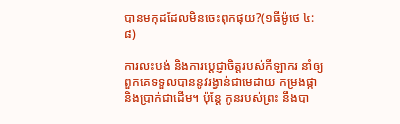បានមកុដដែលមិនចេះពុកផុយ?(១ធីម៉ូថេ ៤:៨)

ការលះបង់ និងការប្តេជ្ញាចិត្តរបស់កីឡាករ នាំឲ្យពួកគេទទួលបាននូវរង្វាន់ជាមេដាយ កម្រងផ្កា និងប្រាក់ជាដើម។ ប៉ុន្តែ កូនរបស់ព្រះ នឹងបា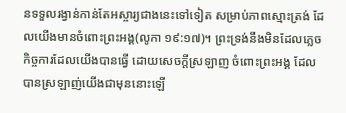នទទួលរង្វាន់កាន់តែអស្ចារ្យជាងនេះទៅទៀត សម្រាប់ភាពស្មោះត្រង់ ដែលយើងមានចំពោះព្រះអង្គ(លូកា ១៩:១៧)។ ព្រះទ្រង់នឹងមិនដែលភ្លេចកិច្ចការដែលយើងបានធ្វើ ដោយសេចក្តីស្រឡាញ ចំពោះព្រះអង្គ ដែលបានស្រឡាញ់យើងជាមុននោះឡើ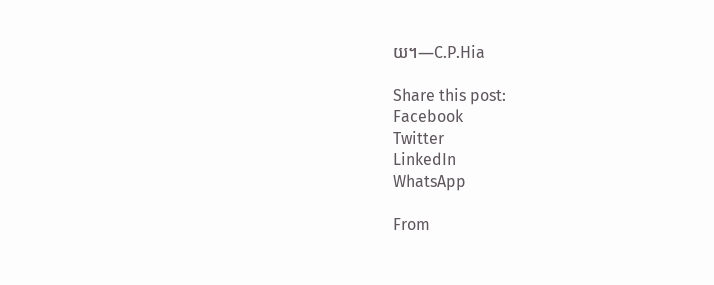យ។—C.P.Hia

Share this post:
Facebook
Twitter
LinkedIn
WhatsApp

From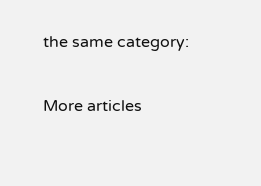the same category:

More articles